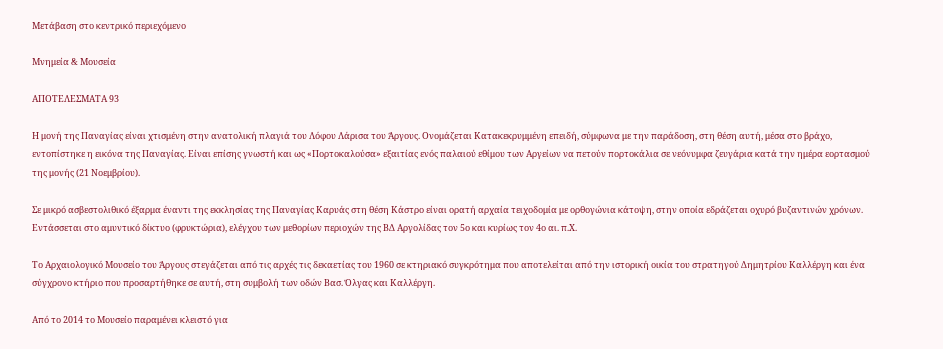Μετάβαση στο κεντρικό περιεχόμενο

Μνημεία & Μουσεία

ΑΠΟΤΕΛΕΣΜΑΤΑ 93

Η μονή της Παναγίας είναι χτισμένη στην ανατολική πλαγιά του Λόφου Λάρισα του Άργους. Ονομάζεται Κατακεκρυμμένη επειδή, σύμφωνα με την παράδοση, στη θέση αυτή, μέσα στο βράχο, εντοπίστηκε η εικόνα της Παναγίας. Είναι επίσης γνωστή και ως «Πορτοκαλούσα» εξαιτίας ενός παλαιού εθίμου των Αργείων να πετούν πορτοκάλια σε νεόνυμφα ζευγάρια κατά την ημέρα εορτασμού της μονής (21 Νοεμβρίου).

Σε μικρό ασβεστολιθικό έξαρμα έναντι της εκκλησίας της Παναγίας Καρυάς στη θέση Κάστρο είναι ορατή αρχαία τειχοδομία με ορθογώνια κάτοψη, στην οποία εδράζεται οχυρό βυζαντινών χρόνων. Εντάσσεται στο αμυντικό δίκτυο (φρυκτώρια), ελέγχου των μεθορίων περιοχών της ΒΔ Αργολίδας τον 5ο και κυρίως τον 4ο αι. π.Χ.

Το Αρχαιολογικό Μουσείο του Άργους στεγάζεται από τις αρχές τις δεκαετίας του 1960 σε κτηριακό συγκρότημα που αποτελείται από την ιστορική οικία του στρατηγού Δημητρίου Καλλέργη και ένα σύγχρονο κτήριο που προσαρτήθηκε σε αυτή, στη συμβολή των οδών Βασ. Όλγας και Καλλέργη.

Από το 2014 το Μουσείο παραμένει κλειστό για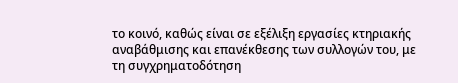το κοινό, καθώς είναι σε εξέλιξη εργασίες κτηριακής αναβάθμισης και επανέκθεσης των συλλογών του, με τη συγχρηματοδότηση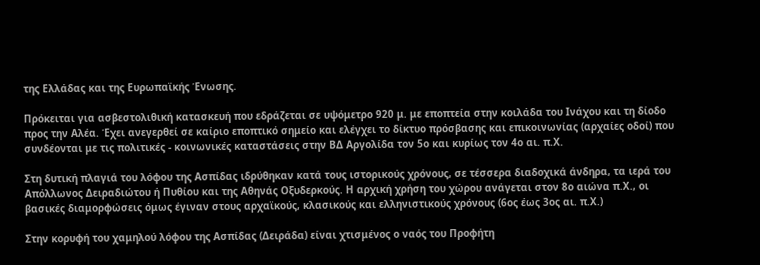της Ελλάδας και της Ευρωπαϊκής Ένωσης.

Πρόκειται για ασβεστολιθική κατασκευή που εδράζεται σε υψόμετρο 920 μ. με εποπτεία στην κοιλάδα του Ινάχου και τη δίοδο προς την Αλέα. Έχει ανεγερθεί σε καίριο εποπτικό σημείο και ελέγχει το δίκτυο πρόσβασης και επικοινωνίας (αρχαίες οδοί) που συνδέονται με τις πολιτικές - κοινωνικές καταστάσεις στην ΒΔ Αργολίδα τον 5ο και κυρίως τον 4ο αι. π.Χ.

Στη δυτική πλαγιά του λόφου της Ασπίδας ιδρύθηκαν κατά τους ιστορικούς χρόνους, σε τέσσερα διαδοχικά άνδηρα, τα ιερά του Απόλλωνος Δειραδιώτου ή Πυθίου και της Αθηνάς Οξυδερκούς. Η αρχική χρήση του χώρου ανάγεται στον 8ο αιώνα π.Χ., οι βασικές διαμορφώσεις όμως έγιναν στους αρχαϊκούς, κλασικούς και ελληνιστικούς χρόνους (6ος έως 3ος αι. π.Χ.)

Στην κορυφή του χαμηλού λόφου της Ασπίδας (Δειράδα) είναι χτισμένος ο ναός του Προφήτη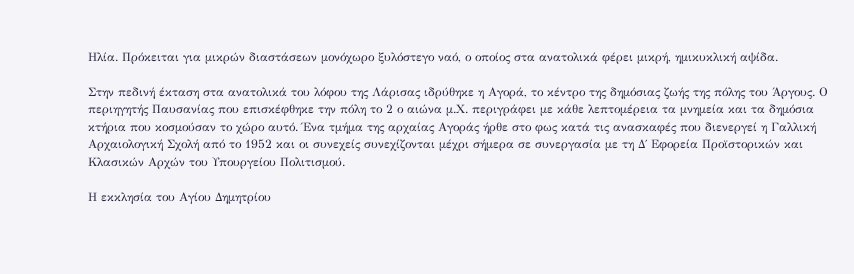Ηλία. Πρόκειται για μικρών διαστάσεων μονόχωρο ξυλόστεγο ναό, ο οποίος στα ανατολικά φέρει μικρή, ημικυκλική αψίδα.

Στην πεδινή έκταση στα ανατολικά του λόφου της Λάρισας ιδρύθηκε η Αγορά, το κέντρο της δημόσιας ζωής της πόλης του Άργους. Ο περιηγητής Παυσανίας που επισκέφθηκε την πόλη το 2 ο αιώνα μ.Χ. περιγράφει με κάθε λεπτομέρεια τα μνημεία και τα δημόσια κτήρια που κοσμούσαν το χώρο αυτό. Ένα τμήμα της αρχαίας Αγοράς ήρθε στο φως κατά τις ανασκαφές που διενεργεί η Γαλλική Αρχαιολογική Σχολή από το 1952 και οι συνεχείς συνεχίζονται μέχρι σήμερα σε συνεργασία με τη Δ΄ Εφορεία Προϊστορικών και Κλασικών Αρχών του Υπουργείου Πολιτισμού.

Η εκκλησία του Αγίου Δημητρίου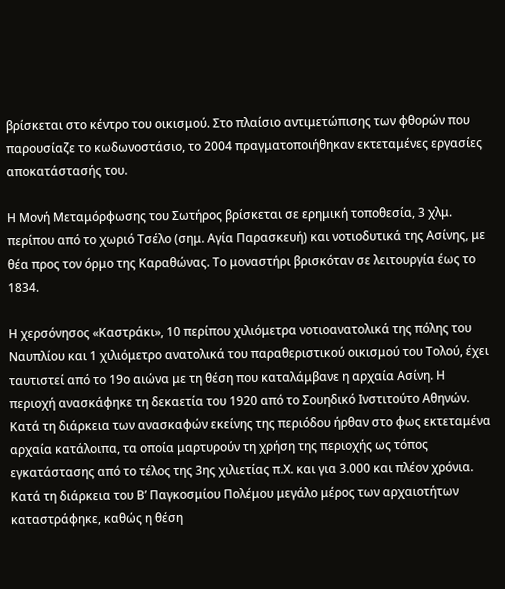βρίσκεται στο κέντρο του οικισμού. Στο πλαίσιο αντιμετώπισης των φθορών που παρουσίαζε το κωδωνοστάσιο, το 2004 πραγματοποιήθηκαν εκτεταμένες εργασίες αποκατάστασής του.

Η Μονή Μεταμόρφωσης του Σωτήρος βρίσκεται σε ερημική τοποθεσία, 3 χλμ. περίπου από το χωριό Τσέλο (σημ. Αγία Παρασκευή) και νοτιοδυτικά της Ασίνης, με θέα προς τον όρμο της Καραθώνας. Το μοναστήρι βρισκόταν σε λειτουργία έως το 1834.

Η χερσόνησος «Καστράκι», 10 περίπου χιλιόμετρα νοτιοανατολικά της πόλης του Ναυπλίου και 1 χιλιόμετρο ανατολικά του παραθεριστικού οικισμού του Τολού, έχει ταυτιστεί από το 19ο αιώνα με τη θέση που καταλάμβανε η αρχαία Ασίνη. Η περιοχή ανασκάφηκε τη δεκαετία του 1920 από το Σουηδικό Ινστιτούτο Αθηνών. Κατά τη διάρκεια των ανασκαφών εκείνης της περιόδου ήρθαν στο φως εκτεταμένα αρχαία κατάλοιπα, τα οποία μαρτυρούν τη χρήση της περιοχής ως τόπος εγκατάστασης από το τέλος της 3ης χιλιετίας π.Χ. και για 3.000 και πλέον χρόνια. Κατά τη διάρκεια του Β’ Παγκοσμίου Πολέμου μεγάλο μέρος των αρχαιοτήτων καταστράφηκε, καθώς η θέση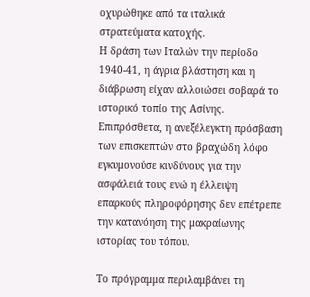οχυρώθηκε από τα ιταλικά στρατεύματα κατοχής.
Η δράση των Ιταλών την περίοδο 1940-41, η άγρια βλάστηση και η διάβρωση είχαν αλλοιώσει σοβαρά το ιστορικό τοπίο της Ασίνης. Επιπρόσθετα, η ανεξέλεγκτη πρόσβαση των επισκεπτών στο βραχώδη λόφο εγκυμονούσε κινδύνους για την ασφάλειά τους ενώ η έλλειψη επαρκούς πληροφόρησης δεν επέτρεπε την κατανόηση της μακραίωνης ιστορίας του τόπου.

Το πρόγραμμα περιλαμβάνει τη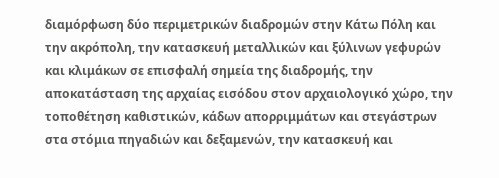διαμόρφωση δύο περιμετρικών διαδρομών στην Κάτω Πόλη και την ακρόπολη, την κατασκευή μεταλλικών και ξύλινων γεφυρών και κλιμάκων σε επισφαλή σημεία της διαδρομής, την αποκατάσταση της αρχαίας εισόδου στον αρχαιολογικό χώρο, την τοποθέτηση καθιστικών, κάδων απορριμμάτων και στεγάστρων στα στόμια πηγαδιών και δεξαμενών, την κατασκευή και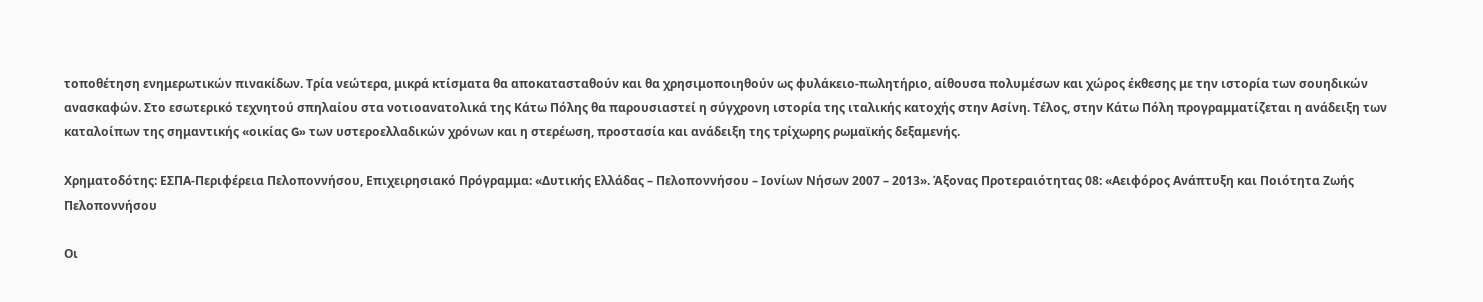τοποθέτηση ενημερωτικών πινακίδων. Τρία νεώτερα, μικρά κτίσματα θα αποκατασταθούν και θα χρησιμοποιηθούν ως φυλάκειο-πωλητήριο, αίθουσα πολυμέσων και χώρος έκθεσης με την ιστορία των σουηδικών ανασκαφών. Στο εσωτερικό τεχνητού σπηλαίου στα νοτιοανατολικά της Κάτω Πόλης θα παρουσιαστεί η σύγχρονη ιστορία της ιταλικής κατοχής στην Ασίνη. Τέλος, στην Κάτω Πόλη προγραμματίζεται η ανάδειξη των καταλοίπων της σημαντικής «οικίας G» των υστεροελλαδικών χρόνων και η στερέωση, προστασία και ανάδειξη της τρίχωρης ρωμαϊκής δεξαμενής.

Χρηματοδότης: ΕΣΠΑ-Περιφέρεια Πελοποννήσου, Επιχειρησιακό Πρόγραμμα: «Δυτικής Ελλάδας – Πελοποννήσου – Ιονίων Νήσων 2007 – 2013». Άξονας Προτεραιότητας 08: «Αειφόρος Ανάπτυξη και Ποιότητα Ζωής Πελοποννήσου

Οι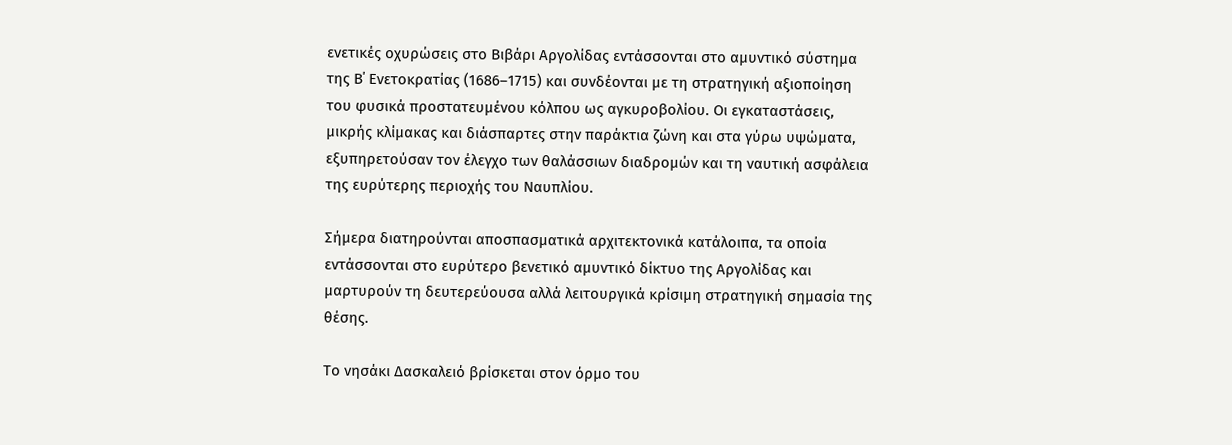ενετικές οχυρώσεις στο Βιβάρι Αργολίδας εντάσσονται στο αμυντικό σύστημα της Β΄ Ενετοκρατίας (1686–1715) και συνδέονται με τη στρατηγική αξιοποίηση του φυσικά προστατευμένου κόλπου ως αγκυροβολίου. Οι εγκαταστάσεις, μικρής κλίμακας και διάσπαρτες στην παράκτια ζώνη και στα γύρω υψώματα, εξυπηρετούσαν τον έλεγχο των θαλάσσιων διαδρομών και τη ναυτική ασφάλεια της ευρύτερης περιοχής του Ναυπλίου.

Σήμερα διατηρούνται αποσπασματικά αρχιτεκτονικά κατάλοιπα, τα οποία εντάσσονται στο ευρύτερο βενετικό αμυντικό δίκτυο της Αργολίδας και μαρτυρούν τη δευτερεύουσα αλλά λειτουργικά κρίσιμη στρατηγική σημασία της θέσης.

Το νησάκι Δασκαλειό βρίσκεται στον όρμο του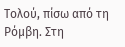Τολού, πίσω από τη Ρόμβη. Στη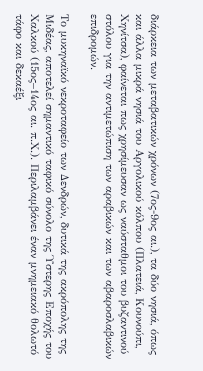διάρκεια των μεταβατικών χρόνων (7ος-9ος αι.), τα δύο νησιά, όπως και άλλα μικρά νησιά του Αργολικού κόλπου (Πλατειά, Κουνούπι, Χηνίτσα), φαίνεται πως χρησίμευσαν ως ναύσταθμοι του βυζαντινού στόλου για την αντιμετώπιση των αραβικών και των αβαροσλαβικών επιδρομών.

Το μυκηναϊκό νεκροταφείο των Δενδρών, δυτικά της ακρόπολης της Μιδέας, αποτελεί σημαντικό ταφικό σύνολο της Ύστερης Εποχής του Χαλκού (15ος–14ος αι. π.Χ.). Περιλαμβάνει έναν μνημειακό θολωτό τάφο και δεκαέξι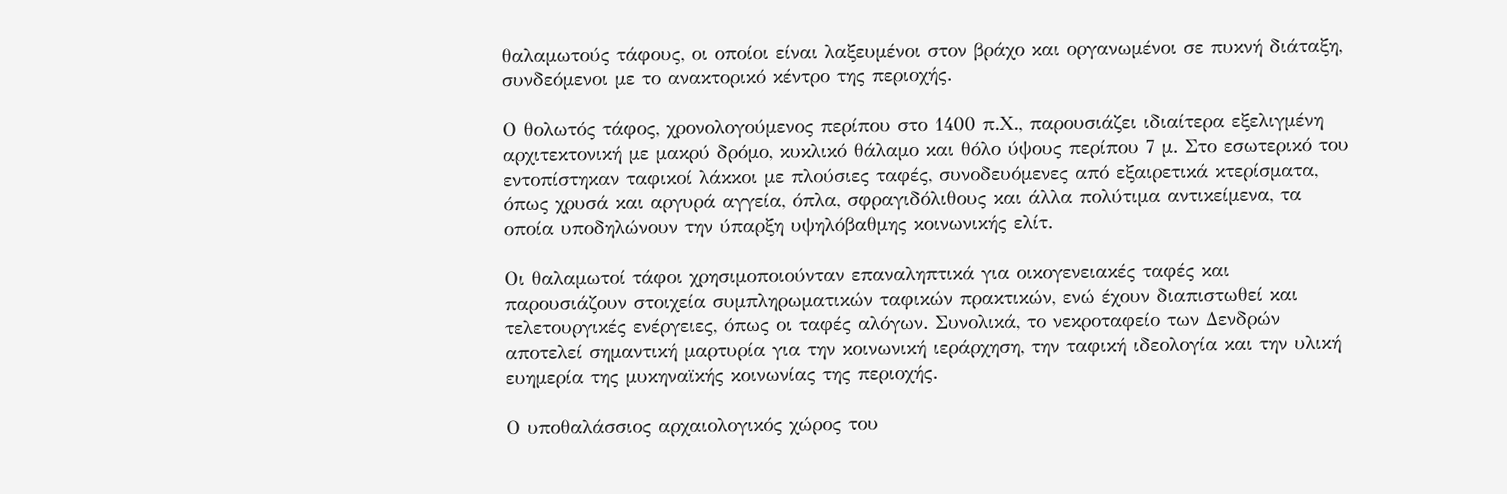θαλαμωτούς τάφους, οι οποίοι είναι λαξευμένοι στον βράχο και οργανωμένοι σε πυκνή διάταξη, συνδεόμενοι με το ανακτορικό κέντρο της περιοχής.

Ο θολωτός τάφος, χρονολογούμενος περίπου στο 1400 π.Χ., παρουσιάζει ιδιαίτερα εξελιγμένη αρχιτεκτονική με μακρύ δρόμο, κυκλικό θάλαμο και θόλο ύψους περίπου 7 μ. Στο εσωτερικό του εντοπίστηκαν ταφικοί λάκκοι με πλούσιες ταφές, συνοδευόμενες από εξαιρετικά κτερίσματα, όπως χρυσά και αργυρά αγγεία, όπλα, σφραγιδόλιθους και άλλα πολύτιμα αντικείμενα, τα οποία υποδηλώνουν την ύπαρξη υψηλόβαθμης κοινωνικής ελίτ.

Οι θαλαμωτοί τάφοι χρησιμοποιούνταν επαναληπτικά για οικογενειακές ταφές και παρουσιάζουν στοιχεία συμπληρωματικών ταφικών πρακτικών, ενώ έχουν διαπιστωθεί και τελετουργικές ενέργειες, όπως οι ταφές αλόγων. Συνολικά, το νεκροταφείο των Δενδρών αποτελεί σημαντική μαρτυρία για την κοινωνική ιεράρχηση, την ταφική ιδεολογία και την υλική ευημερία της μυκηναϊκής κοινωνίας της περιοχής.

Ο υποθαλάσσιος αρχαιολογικός χώρος του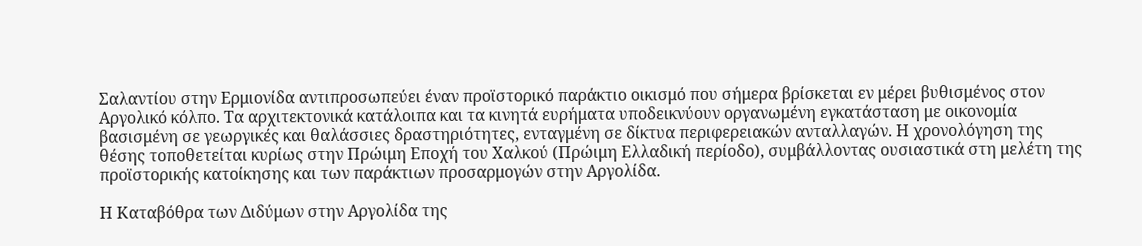Σαλαντίου στην Ερμιονίδα αντιπροσωπεύει έναν προϊστορικό παράκτιο οικισμό που σήμερα βρίσκεται εν μέρει βυθισμένος στον Αργολικό κόλπο. Τα αρχιτεκτονικά κατάλοιπα και τα κινητά ευρήματα υποδεικνύουν οργανωμένη εγκατάσταση με οικονομία βασισμένη σε γεωργικές και θαλάσσιες δραστηριότητες, ενταγμένη σε δίκτυα περιφερειακών ανταλλαγών. Η χρονολόγηση της θέσης τοποθετείται κυρίως στην Πρώιμη Εποχή του Χαλκού (Πρώιμη Ελλαδική περίοδο), συμβάλλοντας ουσιαστικά στη μελέτη της προϊστορικής κατοίκησης και των παράκτιων προσαρμογών στην Αργολίδα.

Η Καταβόθρα των Διδύμων στην Αργολίδα της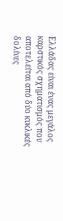Ελλάδας είναι ένας μεγάλος καρστικός σχηματισμός που αποτελείται από δύο κυκλικές δολίνες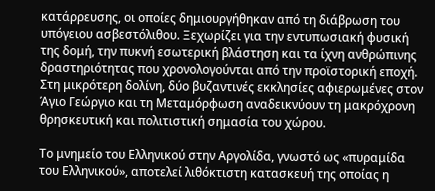κατάρρευσης, οι οποίες δημιουργήθηκαν από τη διάβρωση του υπόγειου ασβεστόλιθου. Ξεχωρίζει για την εντυπωσιακή φυσική της δομή, την πυκνή εσωτερική βλάστηση και τα ίχνη ανθρώπινης δραστηριότητας που χρονολογούνται από την προϊστορική εποχή. Στη μικρότερη δολίνη, δύο βυζαντινές εκκλησίες αφιερωμένες στον Άγιο Γεώργιο και τη Μεταμόρφωση αναδεικνύουν τη μακρόχρονη θρησκευτική και πολιτιστική σημασία του χώρου.

Το μνημείο του Ελληνικού στην Αργολίδα, γνωστό ως «πυραμίδα του Ελληνικού», αποτελεί λιθόκτιστη κατασκευή της οποίας η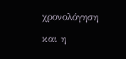χρονολόγηση και η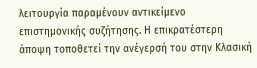λειτουργία παραμένουν αντικείμενο επιστημονικής συζήτησης. Η επικρατέστερη άποψη τοποθετεί την ανέγερσή του στην Κλασική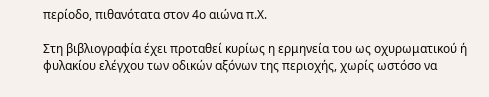περίοδο, πιθανότατα στον 4ο αιώνα π.Χ.

Στη βιβλιογραφία έχει προταθεί κυρίως η ερμηνεία του ως οχυρωματικού ή φυλακίου ελέγχου των οδικών αξόνων της περιοχής, χωρίς ωστόσο να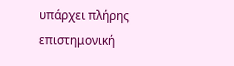υπάρχει πλήρης επιστημονική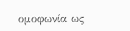ομοφωνία ως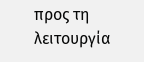προς τη λειτουργία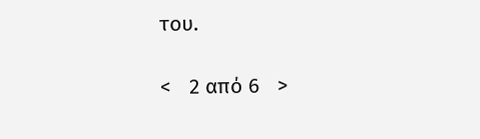του.

<   2 από 6   >